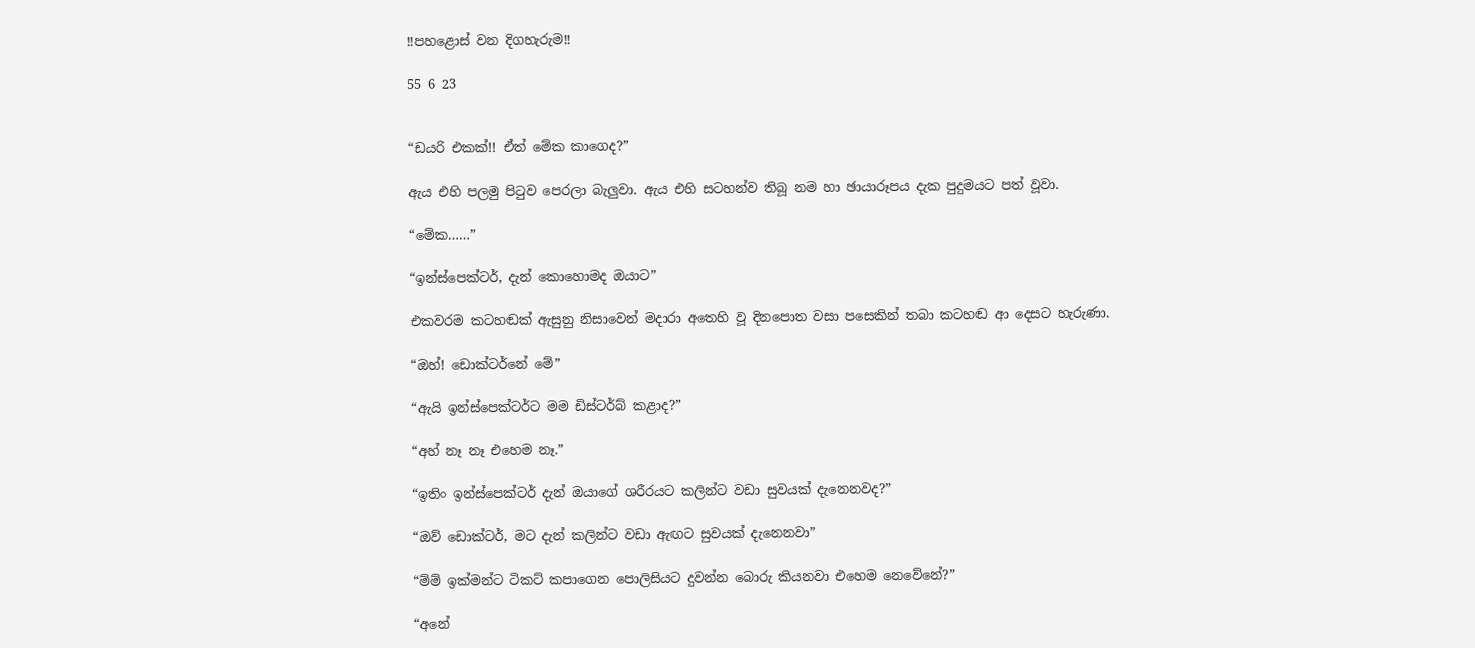‼පහළොස් වන දිගහැරුම‼

55 6 23


“ඩයරි එකක්!! ඒත් මේක කාගෙද?”

ඇය එහි පලමු පිටුව පෙරලා බැලුවා. ඇය එහි සටහන්ව තිබූ නම හා ඡායාරූපය දැක පුදුමයට පත් වූවා.

“මේක……”

“ඉන්ස්පෙක්ටර්, දැන් කොහොමද ඔයාට”

එකවරම කටහඬක් ඇසුනු නිසාවෙන් මදාරා අතෙහි වූ දිනපොත වසා පසෙකින් තබා කටහඬ ආ දෙසට හැරුණා.

“ඔහ්! ඩොක්ටර්නේ මේ”

“ඇයි ඉන්ස්පෙක්ටර්ට මම ඩිස්ටර්බ් කළාද?”

“අහ් නෑ නෑ එහෙම නෑ.”

“ඉතිං ඉන්ස්පෙක්ටර් දැන් ඔයාගේ ශරීරයට කලින්ට වඩා සුවයක් දැනෙනවද?”

“ඔව් ඩොක්ටර්, මට දැන් කලින්ට වඩා ඇඟට සුවයක් දැනෙනවා”

“ම්ම් ඉක්මන්ට ටිකට් කපාගෙන පොලිසියට දුවන්න බොරු කියනවා එහෙම නෙවේනේ?”

“අනේ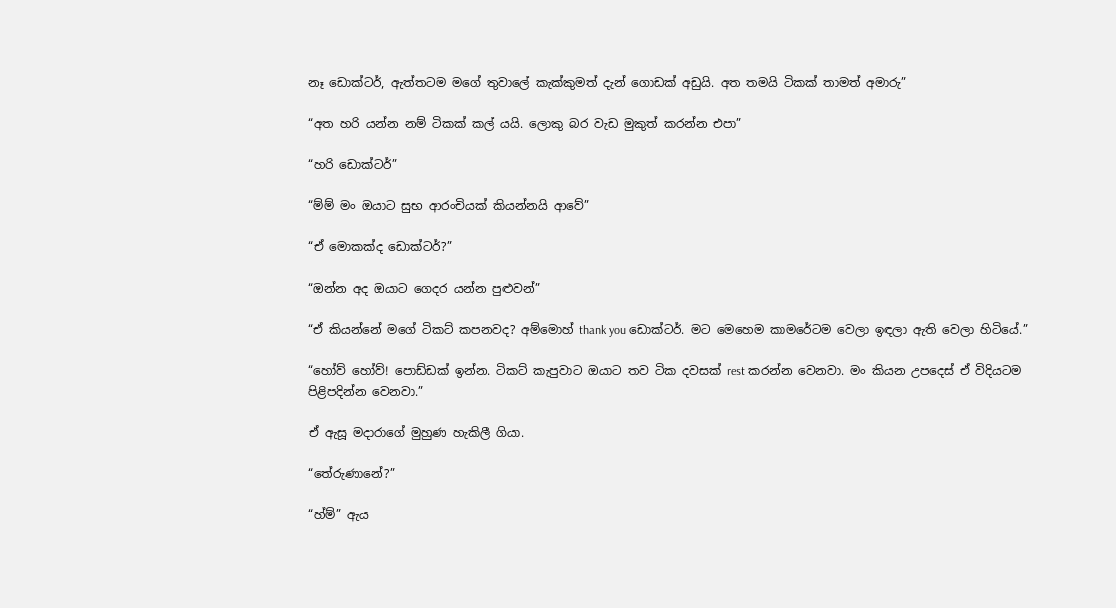නෑ ඩොක්ටර්, ඇත්තටම මගේ තුවාලේ කැක්කුමත් දැන් ගොඩක් අඩුයි. අත තමයි ටිකක් තාමත් අමාරු”

“අත හරි යන්න නම් ටිකක් කල් යයි. ලොකු බර වැඩ මුකුත් කරන්න එපා”

“හරි ඩොක්ටර්”

“ම්ම් මං ඔයාට සුභ ආරංචියක් කියන්නයි ආවේ”

“ඒ මොකක්ද ඩොක්ටර්?”

“ඔන්න අද ඔයාට ගෙදර යන්න පුළුවන්”

“ඒ කියන්නේ මගේ ටිකට් කපනවද? අම්මොහ් thank you ඩොක්ටර්. මට මෙහෙම කාමරේටම වෙලා ඉඳලා ඇති වෙලා හිටියේ.”

“හෝව් හෝව්! පොඩ්ඩක් ඉන්න. ටිකට් කැපුවාට ඔයාට තව ටික දවසක් rest කරන්න වෙනවා. මං කියන උපදෙස් ඒ විදියටම පිළිපදින්න වෙනවා.”

ඒ ඇසූ මදාරාගේ මුහුණ හැකිලී ගියා.

“තේරුණානේ?”

“හ්ම්” ඇය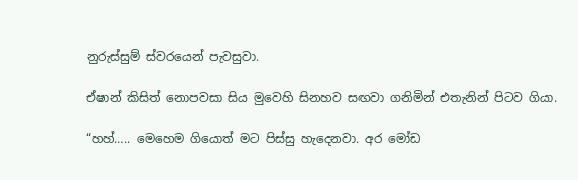නුරුස්සුම් ස්වරයෙන් පැවසුවා.

ඒෂාන් කිසිත් නොපවසා සිය මුවෙහි සිනහව සඟවා ගනිමින් එතැනින් පිටව ගියා.

“හහ්….. මෙහෙම ගියොත් මට පිස්සු හැදෙනවා. අර මෝඩ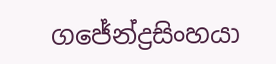ගජේන්ද්‍රසිංහයා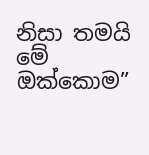නිසා තමයි මේ ඔක්කොම”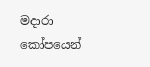මදාරා කෝපයෙන්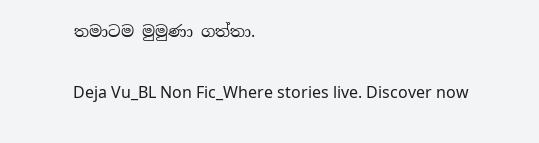තමාටම මුමුණා ගත්තා.

Deja Vu_BL Non Fic_Where stories live. Discover now